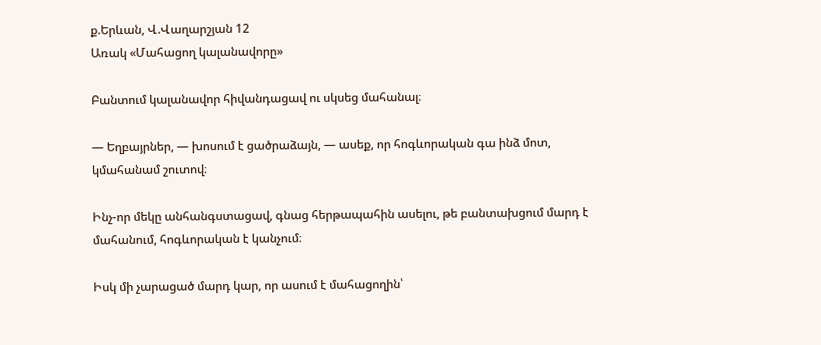ք.Երևան, Վ.Վաղարշյան 12
Առակ «Մահացող կալանավորը»

Բանտում կալանավոր հիվանդացավ ու սկսեց մահանալ։

— Եղբայրներ, — խոսում է ցածրաձայն, — ասեք, որ հոգևորական գա ինձ մոտ, կմահանամ շուտով։

Ինչ-որ մեկը անհանգստացավ, գնաց հերթապահին ասելու, թե բանտախցում մարդ է մահանում, հոգևորական է կանչում։

Իսկ մի չարացած մարդ կար, որ ասում է մահացողին՝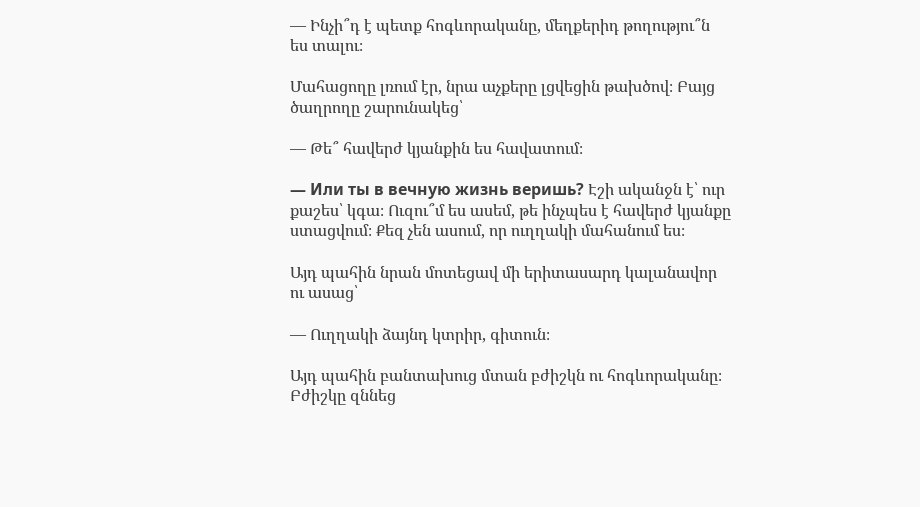— Ինչի՞դ է պետք հոգևորականը, մեղքերիդ թողությու՞ն ես տալու։

Մահացողը լռում էր, նրա աչքերը լցվեցին թախծով։ Բայց ծաղրողը շարունակեց՝

— Թե՞ հավերժ կյանքին ես հավատում։

— Или ты в вечную жизнь веришь? Էշի ականջն է՝ ուր քաշես՝ կգա։ Ուզու՞մ ես ասեմ, թե ինչպես է հավերժ կյանքը ստացվում։ Քեզ չեն ասում, որ ուղղակի մահանում ես։

Այդ պահին նրան մոտեցավ մի երիտասարդ կալանավոր ու ասաց՝

— Ուղղակի ձայնդ կտրիր, գիտուն։

Այդ պահին բանտախուց մտան բժիշկն ու հոգևորականը։ Բժիշկը զննեց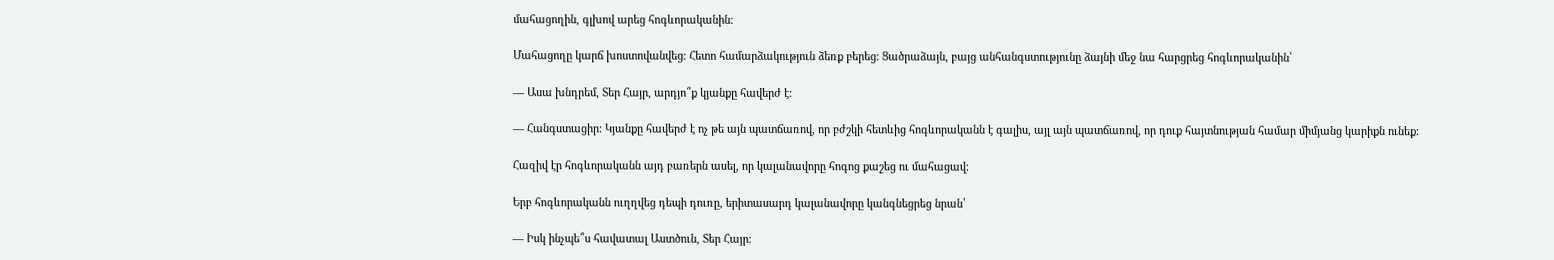մահացողին, գլխով արեց հոգևորականին։

Մահացողը կարճ խոստովանվեց։ Հետո համարձակություն ձեռք բերեց։ Ցածրաձայն, բայց անհանգստությունը ձայնի մեջ նա հարցրեց հոգևորականին՝

— Ասա խնդրեմ, Տեր Հայր, արդյո՞ք կյանքը հավերժ է։

— Հանգստացիր։ Կյանքը հավերժ է ոչ թե այն պատճառով, որ բժշկի հետևից հոգևորականն է գալիս, այլ այն պատճառով, որ դուք հայտնության համար միմյանց կարիքն ունեք։

Հազիվ էր հոգևորականն այդ բառերն ասել, որ կալանավորը հոգոց քաշեց ու մահացավ։

Երբ հոգևորականն ուղղվեց դեպի դուռը, երիտասարդ կալանավորը կանգնեցրեց նրան՝

— Իսկ ինչպե՞ս հավատալ Աստծուն, Տեր Հայր։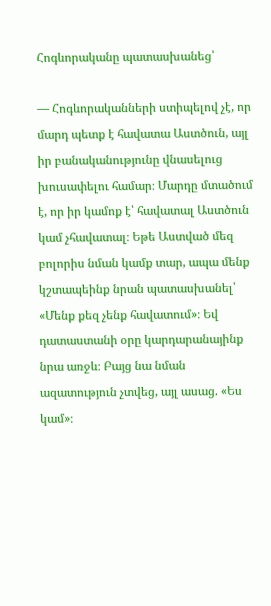Հոգևորականը պատասխանեց՝

— Հոգևորականների ստիպելով չէ, որ մարդ պետք է հավատա Աստծուն, այլ իր բանականությունը վնասելուց խուսափելու համար։ Մարդը մտածում է, որ իր կամոք է՝ հավատալ Աստծուն կամ չհավատալ։ Եթե Աստված մեզ բոլորիս նման կամք տար, ապա մենք կշտապեինք նրան պատասխանել՝ «Մենք քեզ չենք հավատում»։ Եվ դատաստանի օրը կարդարանայինք նրա առջև։ Բայց նա նման ազատություն չտվեց, այլ ասաց. «Ես կամ»։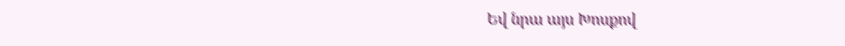Եվ նրա այս Խոսքով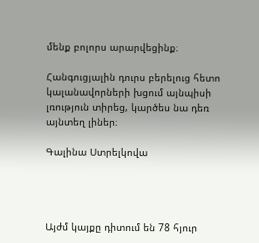մենք բոլորս արարվեցինք։

Հանգուցյալին դուրս բերելուց հետո կալանավորների խցում այնպիսի լռություն տիրեց, կարծես նա դեռ այնտեղ լիներ։

Գալինա Ստրելկովա




Այժմ կայքը դիտում են 78 հյուր